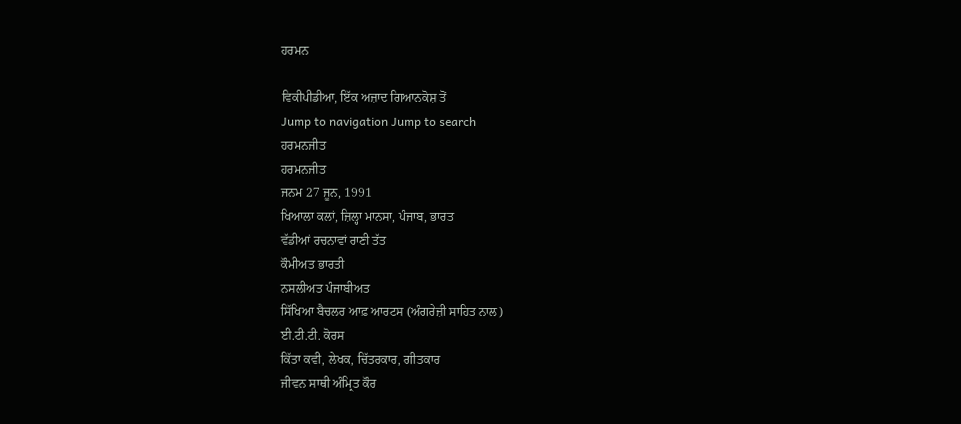ਹਰਮਨ

ਵਿਕੀਪੀਡੀਆ, ਇੱਕ ਅਜ਼ਾਦ ਗਿਆਨਕੋਸ਼ ਤੋਂ
Jump to navigation Jump to search
ਹਰਮਨਜੀਤ
ਹਰਮਨਜੀਤ
ਜਨਮ 27 ਜੂਨ, 1991
ਖਿਆਲਾ ਕਲਾਂ, ਜ਼ਿਲ੍ਹਾ ਮਾਨਸਾ, ਪੰਜਾਬ, ਭਾਰਤ
ਵੱਡੀਆਂ ਰਚਨਾਵਾਂ ਰਾਣੀ ਤੱਤ
ਕੌਮੀਅਤ ਭਾਰਤੀ
ਨਸਲੀਅਤ ਪੰਜਾਬੀਅਤ
ਸਿੱਖਿਆ ਬੈਚਲਰ ਆਫ਼ ਆਰਟਸ (ਅੰਗਰੇਜ਼ੀ ਸਾਹਿਤ ਨਾਲ)
ਈ.ਟੀ.ਟੀ. ਕੋਰਸ
ਕਿੱਤਾ ਕਵੀ, ਲੇਖਕ, ਚਿੱਤਰਕਾਰ, ਗੀਤਕਾਰ
ਜੀਵਨ ਸਾਥੀ ਅੰਮ੍ਰਿਤ ਕੌਰ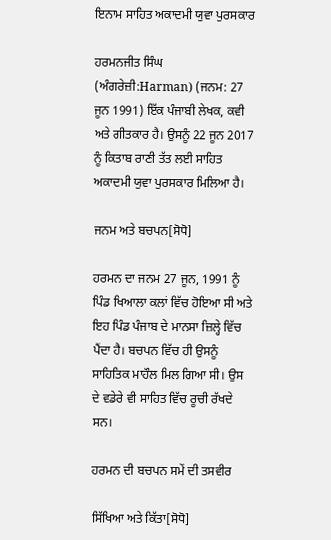ਇਨਾਮ ਸਾਹਿਤ ਅਕਾਦਮੀ ਯੁਵਾ ਪੁਰਸਕਾਰ

ਹਰਮਨਜੀਤ ਸਿੰਘ (ਅੰਗਰੇਜ਼ੀ:Harman) (ਜਨਮ: 27 ਜੂਨ 1991) ਇੱਕ ਪੰਜਾਬੀ ਲੇਖਕ, ਕਵੀ ਅਤੇ ਗੀਤਕਾਰ ਹੈ। ਉਸਨੂੰ 22 ਜੂਨ 2017 ਨੂੰ ਕਿਤਾਬ ਰਾਣੀ ਤੱਤ ਲਈ ਸਾਹਿਤ ਅਕਾਦਮੀ ਯੁਵਾ ਪੁਰਸਕਾਰ ਮਿਲਿਆ ਹੈ।

ਜਨਮ ਅਤੇ ਬਚਪਨ[ਸੋਧੋ]

ਹਰਮਨ ਦਾ ਜਨਮ 27 ਜੂਨ, 1991 ਨੂੰ ਪਿੰਡ ਖਿਆਲਾ ਕਲਾਂ ਵਿੱਚ ਹੋਇਆ ਸੀ ਅਤੇ ਇਹ ਪਿੰਡ ਪੰਜਾਬ ਦੇ ਮਾਨਸਾ ਜ਼ਿਲ੍ਹੇ ਵਿੱਚ ਪੈਂਦਾ ਹੈ। ਬਚਪਨ ਵਿੱਚ ਹੀ ਉਸਨੂੰ ਸਾਹਿਤਿਕ ਮਾਹੌਲ ਮਿਲ ਗਿਆ ਸੀ। ਉਸ ਦੇ ਵਡੇਰੇ ਵੀ ਸਾਹਿਤ ਵਿੱਚ ਰੂਚੀ ਰੱਖਦੇ ਸਨ।

ਹਰਮਨ ਦੀ ਬਚਪਨ ਸਮੇਂ ਦੀ ਤਸਵੀਰ

ਸਿੱਖਿਆ ਅਤੇ ਕਿੱਤਾ[ਸੋਧੋ]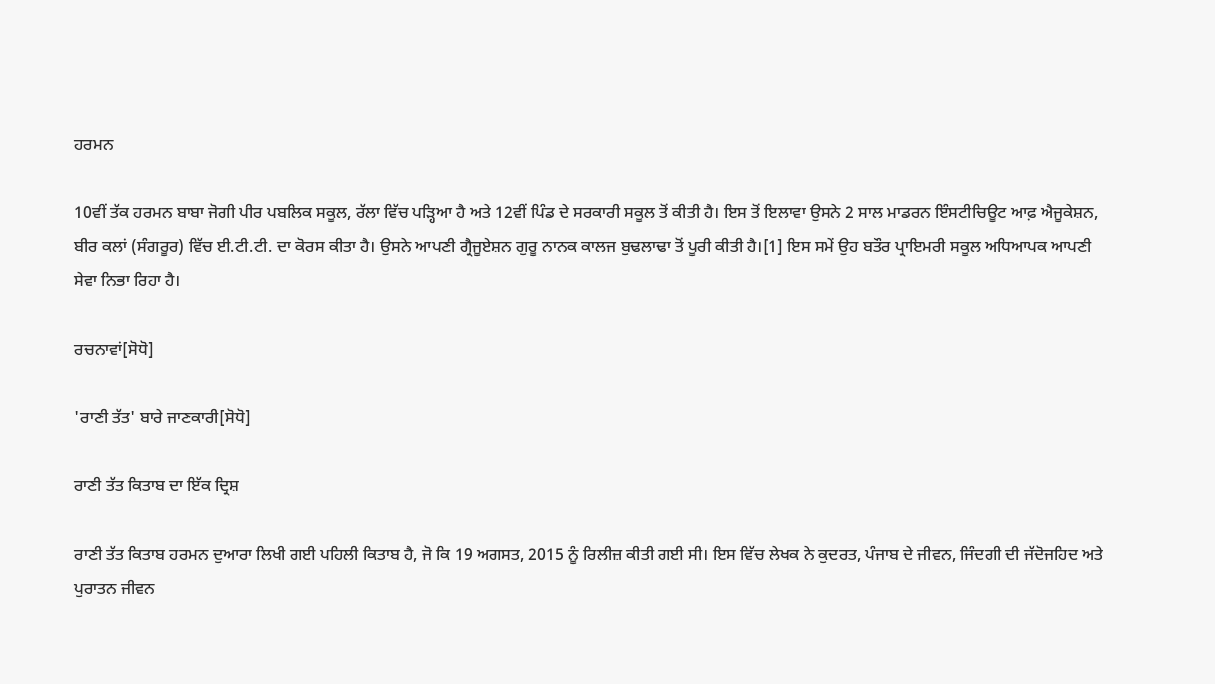ਹਰਮਨ

10ਵੀਂ ਤੱਕ ਹਰਮਨ ਬਾਬਾ ਜੋਗੀ ਪੀਰ ਪਬਲਿਕ ਸਕੂਲ, ਰੱਲਾ ਵਿੱਚ ਪੜ੍ਹਿਆ ਹੈ ਅਤੇ 12ਵੀਂ ਪਿੰਡ ਦੇ ਸਰਕਾਰੀ ਸਕੂਲ ਤੋਂ ਕੀਤੀ ਹੈ। ਇਸ ਤੋਂ ਇਲਾਵਾ ਉਸਨੇ 2 ਸਾਲ ਮਾਡਰਨ ਇੰਸਟੀਚਿਊਟ ਆਫ਼ ਐਜੂਕੇਸ਼ਨ, ਬੀਰ ਕਲਾਂ (ਸੰਗਰੂਰ) ਵਿੱਚ ਈ.ਟੀ.ਟੀ. ਦਾ ਕੋਰਸ ਕੀਤਾ ਹੈ। ਉਸਨੇ ਆਪਣੀ ਗ੍ਰੈਜੂਏਸ਼ਨ ਗੁਰੂ ਨਾਨਕ ਕਾਲਜ ਬੁਢਲਾਢਾ ਤੋਂ ਪੂਰੀ ਕੀਤੀ ਹੈ।[1] ਇਸ ਸਮੇਂ ਉਹ ਬਤੌਰ ਪ੍ਰਾਇਮਰੀ ਸਕੂਲ ਅਧਿਆਪਕ ਆਪਣੀ ਸੇਵਾ ਨਿਭਾ ਰਿਹਾ ਹੈ।

ਰਚਨਾਵਾਂ[ਸੋਧੋ]

'ਰਾਣੀ ਤੱਤ' ਬਾਰੇ ਜਾਣਕਾਰੀ[ਸੋਧੋ]

ਰਾਣੀ ਤੱਤ ਕਿਤਾਬ ਦਾ ਇੱਕ ਦ੍ਰਿਸ਼

ਰਾਣੀ ਤੱਤ ਕਿਤਾਬ ਹਰਮਨ ਦੁਆਰਾ ਲਿਖੀ ਗਈ ਪਹਿਲੀ ਕਿਤਾਬ ਹੈ, ਜੋ ਕਿ 19 ਅਗਸਤ, 2015 ਨੂੰ ਰਿਲੀਜ਼ ਕੀਤੀ ਗਈ ਸੀ। ਇਸ ਵਿੱਚ ਲੇਖਕ ਨੇ ਕੁਦਰਤ, ਪੰਜਾਬ ਦੇ ਜੀਵਨ, ਜਿੰਦਗੀ ਦੀ ਜੱਦੋਜਹਿਦ ਅਤੇ ਪੁਰਾਤਨ ਜੀਵਨ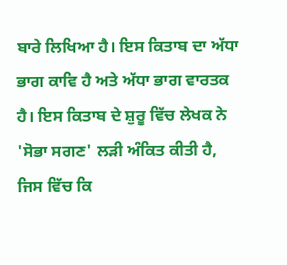ਬਾਰੇ ਲਿਖਿਆ ਹੈ। ਇਸ ਕਿਤਾਬ ਦਾ ਅੱਧਾ ਭਾਗ ਕਾਵਿ ਹੈ ਅਤੇ ਅੱਧਾ ਭਾਗ ਵਾਰਤਕ ਹੈ। ਇਸ ਕਿਤਾਬ ਦੇ ਸ਼ੁਰੂ ਵਿੱਚ ਲੇਖਕ ਨੇ 'ਸੋਭਾ ਸਗਣ' ਲਡ਼ੀ ਅੰਕਿਤ ਕੀਤੀ ਹੈ, ਜਿਸ ਵਿੱਚ ਕਿ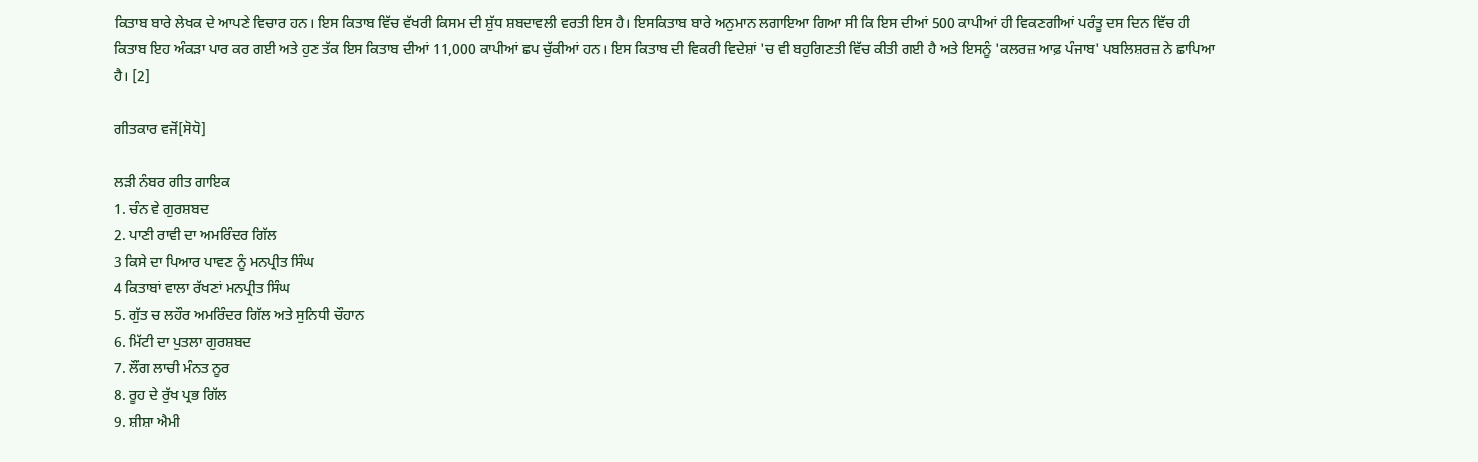ਕਿਤਾਬ ਬਾਰੇ ਲੇਖਕ ਦੇ ਆਪਣੇ ਵਿਚਾਰ ਹਨ। ਇਸ ਕਿਤਾਬ ਵਿੱਚ ਵੱਖਰੀ ਕਿਸਮ ਦੀ ਸ਼ੁੱਧ ਸ਼ਬਦਾਵਲੀ ਵਰਤੀ ਇਸ ਹੈ। ਇਸਕਿਤਾਬ ਬਾਰੇ ਅਨੁਮਾਨ ਲਗਾਇਆ ਗਿਆ ਸੀ ਕਿ ਇਸ ਦੀਆਂ 500 ਕਾਪੀਆਂ ਹੀ ਵਿਕਣਗੀਆਂ ਪਰੰਤੂ ਦਸ ਦਿਨ ਵਿੱਚ ਹੀ ਕਿਤਾਬ ਇਹ ਅੰਕਡ਼ਾ ਪਾਰ ਕਰ ਗਈ ਅਤੇ ਹੁਣ ਤੱਕ ਇਸ ਕਿਤਾਬ ਦੀਆਂ 11,000 ਕਾਪੀਆਂ ਛਪ ਚੁੱਕੀਆਂ ਹਨ। ਇਸ ਕਿਤਾਬ ਦੀ ਵਿਕਰੀ ਵਿਦੇਸ਼ਾਂ 'ਚ ਵੀ ਬਹੁਗਿਣਤੀ ਵਿੱਚ ਕੀਤੀ ਗਈ ਹੈ ਅਤੇ ਇਸਨੂੰ 'ਕਲਰਜ਼ ਆਫ਼ ਪੰਜਾਬ' ਪਬਲਿਸ਼ਰਜ਼ ਨੇ ਛਾਪਿਆ ਹੈ। [2]

ਗੀਤਕਾਰ ਵਜੋਂ[ਸੋਧੋ]

ਲੜੀ ਨੰਬਰ ਗੀਤ ਗਾਇਕ
1. ਚੰਨ ਵੇ ਗੁਰਸ਼ਬਦ
2. ਪਾਣੀ ਰਾਵੀ ਦਾ ਅਮਰਿੰਦਰ ਗਿੱਲ
3 ਕਿਸੇ ਦਾ ਪਿਆਰ ਪਾਵਣ ਨੂੰ ਮਨਪ੍ਰੀਤ ਸਿੰਘ
4 ਕਿਤਾਬਾਂ ਵਾਲਾ ਰੱਖਣਾਂ ਮਨਪ੍ਰੀਤ ਸਿੰਘ
5. ਗੁੱਤ ਚ ਲਹੌਰ ਅਮਰਿੰਦਰ ਗਿੱਲ ਅਤੇ ਸੁਨਿਧੀ ਚੌਹਾਨ
6. ਮਿੱਟੀ ਦਾ ਪੁਤਲਾ ਗੁਰਸ਼ਬਦ
7. ਲੌਂਗ ਲਾਚੀ ਮੰਨਤ ਨੂਰ
8. ਰੂਹ ਦੇ ਰੁੱਖ ਪ੍ਰਭ ਗਿੱਲ
9. ਸ਼ੀਸ਼ਾ ਐਮੀ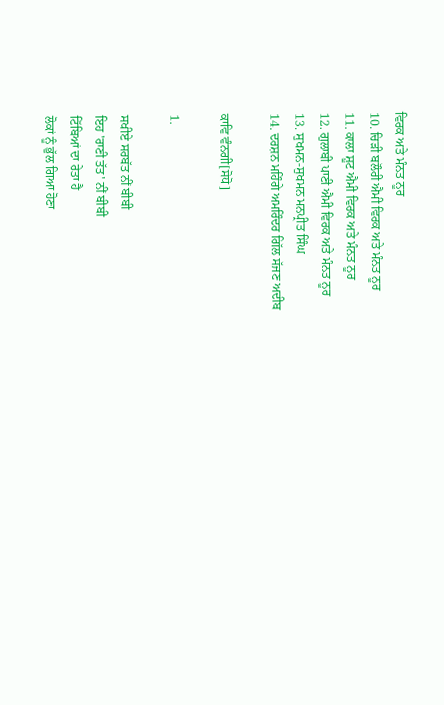ਵਿਰਕ ਅਤੇ ਮੰਨਤ ਨੂਰ
10. ਚਿੜੀ ਬਲੌਰੀ ਐਮੀ ਵਿਰਕ ਅਤੇ ਮੰਨਤ ਨੂਰ
11. ਕਾਲਾ ਸ਼ੂਟ ਐਮੀ ਵਿਰਕ ਅਤੇ ਮੰਨਤ ਨੂਰ
12. ਗੁਲਾਬੀ ਪਾਣੀ ਐਮੀ ਵਿਰਕ ਅਤੇ ਮੰਨਤ ਨੂਰ
13. ਸੁਖਮਨ-ਸੁਖਮਨ ਮਨਪ੍ਰੀਤ ਸਿੰਘ
14. ਦਰਸ਼ਨ ਮਹਿੰਗੇ ਅਮਰਿੰਦਰ ਗਿੱਲ ਸੱਜਣ ਅਦੀਬ

ਕਾਵਿ ਵੰਨਗੀ[ਸੋਧੋ]

1.

ਸਖੀਏ ਸਰਬੱਤ ਨੀਂ ਬੀਬੀ
ਇਹ 'ਰਾਣੀ ਤੱਤ' ਨੀਂ ਬੀਬੀ
ਟਿੱਬਿਆਂ ਦਾ ਰੇਤਾ ਹੈ
ਲੋਕਾਂ ਨੂੰ ਭੁੱਲ ਗਿਆ ਹੋਣਾ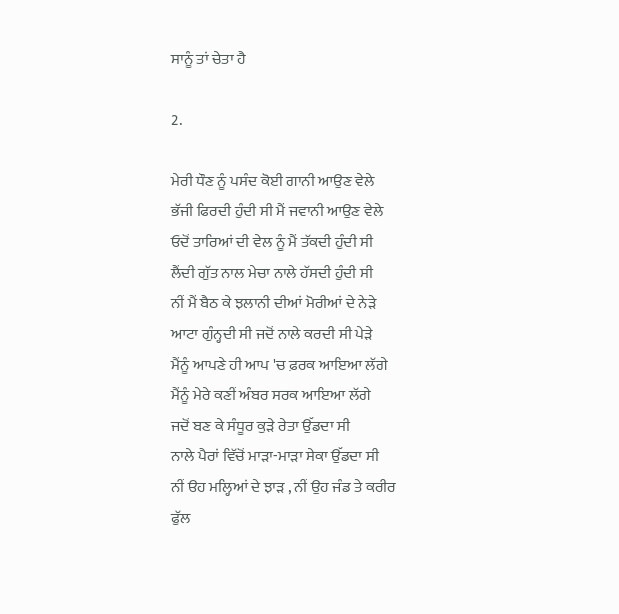ਸਾਨੂੰ ਤਾਂ ਚੇਤਾ ਹੈ

2.

ਮੇਰੀ ਧੌਣ ਨੂੰ ਪਸੰਦ ਕੋਈ ਗਾਨੀ ਆਉਣ ਵੇਲੇ
ਭੱਜੀ ਫਿਰਦੀ ਹੁੰਦੀ ਸੀ ਮੈਂ ਜਵਾਨੀ ਆਉਣ ਵੇਲੇ
ਓਦੋਂ ਤਾਰਿਆਂ ਦੀ ਵੇਲ ਨੂੰ ਮੈਂ ਤੱਕਦੀ ਹੁੰਦੀ ਸੀ
ਲੈਂਦੀ ਗੁੱਤ ਨਾਲ ਮੇਚਾ ਨਾਲੇ ਹੱਸਦੀ ਹੁੰਦੀ ਸੀ
ਨੀਂ ਮੈਂ ਬੈਠ ਕੇ ਝਲਾਨੀ ਦੀਆਂ ਮੋਰੀਆਂ ਦੇ ਨੇੜੇ
ਆਟਾ ਗੁੰਨ੍ਹਦੀ ਸੀ ਜਦੋਂ ਨਾਲੇ ਕਰਦੀ ਸੀ ਪੇੜੇ
ਮੈਂਨੂੰ ਆਪਣੇ ਹੀ ਆਪ 'ਚ ਫ਼ਰਕ ਆਇਆ ਲੱਗੇ
ਮੈਂਨੂੰ ਮੇਰੇ ਕਣੀਂ ਅੰਬਰ ਸਰਕ ਆਇਆ ਲੱਗੇ
ਜਦੋਂ ਬਣ ਕੇ ਸੰਧੂਰ ਕੁੜੇ ਰੇਤਾ ਉੱਡਦਾ ਸੀ
ਨਾਲੇ ਪੈਰਾਂ ਵਿੱਚੋਂ ਮਾੜਾ-ਮਾੜਾ ਸੇਕਾ ਉੱਡਦਾ ਸੀ
ਨੀਂ ੳਹ ਮਲ੍ਹਿਆਂ ਦੇ ਝਾੜ , ਨੀਂ ਉਹ ਜੰਡ ਤੇ ਕਰੀਰ
ਫੁੱਲ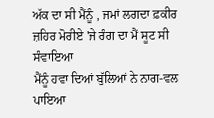ਅੱਕ ਦਾ ਸੀ ਮੈਂਨੂੰ , ਜਮਾਂ ਲਗਦਾ ਫ਼ਕੀਰ
ਜ਼ਹਿਰ ਮੋਰੀਏ 'ਜੇ ਰੰਗ ਦਾ ਮੈਂ ਸੂਟ ਸੀ ਸੰਵਾਇਆ
ਮੈਂਨੂੰ ਹਵਾ ਦਿਆਂ ਬੁੱਲਿਆਂ ਨੇ ਨਾਗ-ਵਲ ਪਾਇਆ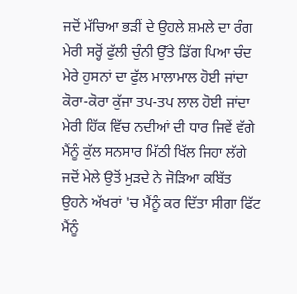ਜਦੋਂ ਮੱਚਿਆ ਭੜੀਂ ਦੇ ਉਹਲੇ ਸ਼ਮਲੇ ਦਾ ਰੰਗ
ਮੇਰੀ ਸਰ੍ਹੋਂ ਫੁੱਲੀ ਚੁੰਨੀ ਉੱਤੇ ਡਿੱਗ ਪਿਆ ਚੰਦ
ਮੇਰੇ ਹੁਸਨਾਂ ਦਾ ਫੁੱਲ ਮਾਲਾਮਾਲ ਹੋਈ ਜਾਂਦਾ
ਕੋਰਾ-ਕੋਰਾ ਕੁੱਜਾ ਤਪ-ਤਪ ਲਾਲ ਹੋਈ ਜਾਂਦਾ
ਮੇਰੀ ਹਿੱਕ ਵਿੱਚ ਨਦੀਆਂ ਦੀ ਧਾਰ ਜਿਵੇਂ ਵੱਗੇ
ਮੈਂਨੂੰ ਕੁੱਲ ਸਨਸਾਰ ਮਿੱਠੀ ਖਿੱਲ ਜਿਹਾ ਲੱਗੇ
ਜਦੋਂ ਮੇਲੇ ਉਤੋਂ ਮੁੜਦੇ ਨੇ ਜੋੜਿਆ ਕਬਿੱਤ
ਉਹਨੇ ਅੱਖਰਾਂ 'ਚ ਮੈਂਨੂੰ ਕਰ ਦਿੱਤਾ ਸੀਗਾ ਫਿੱਟ
ਮੈਂਨੂੰ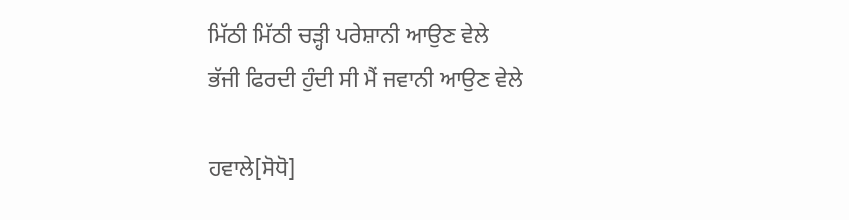ਮਿੱਠੀ ਮਿੱਠੀ ਚੜ੍ਹੀ ਪਰੇਸ਼ਾਨੀ ਆਉਣ ਵੇਲੇ
ਭੱਜੀ ਫਿਰਦੀ ਹੁੰਦੀ ਸੀ ਮੈਂ ਜਵਾਨੀ ਆਉਣ ਵੇਲੇ

ਹਵਾਲੇ[ਸੋਧੋ]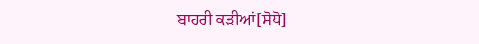ਬਾਹਰੀ ਕੜੀਆਂ[ਸੋਧੋ]